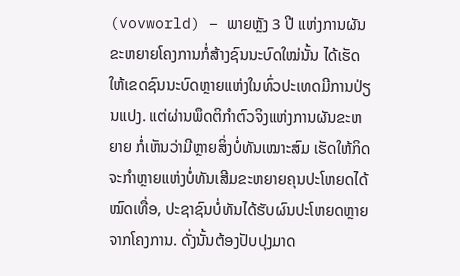(vovworld) – ພາຍຫຼັງ 3 ປີ ແຫ່ງການຜັນຂະຫຍາຍໂຄງການກໍ່ສ້າງຊົນນະບົດໃໝ່ນັ້ນ ໄດ້ເຮັດໃຫ້ເຂດຊົນນະບົດຫຼາຍແຫ່ງໃນທົ່ວປະເທດມີການປ່ຽນແປງ. ແຕ່ຜ່ານພຶດຕິກຳຕົວຈິງແຫ່ງການຜັນຂະຫຍາຍ ກໍ່ເຫັນວ່າມີຫຼາຍສິ່ງບໍ່ທັນເໝາະສົມ ເຮັດໃຫ້ກິດຈະກຳຫຼາຍແຫ່ງບໍ່ທັນເສີມຂະຫຍາຍຄຸນປະໂຫຍດໄດ້ໝົດເທື່ອ, ປະຊາຊົນບໍ່ທັນໄດ້ຮັບຜົນປະໂຫຍດຫຼາຍຈາກໂຄງການ. ດັ່ງນັ້ນຕ້ອງປັບປຸງມາດ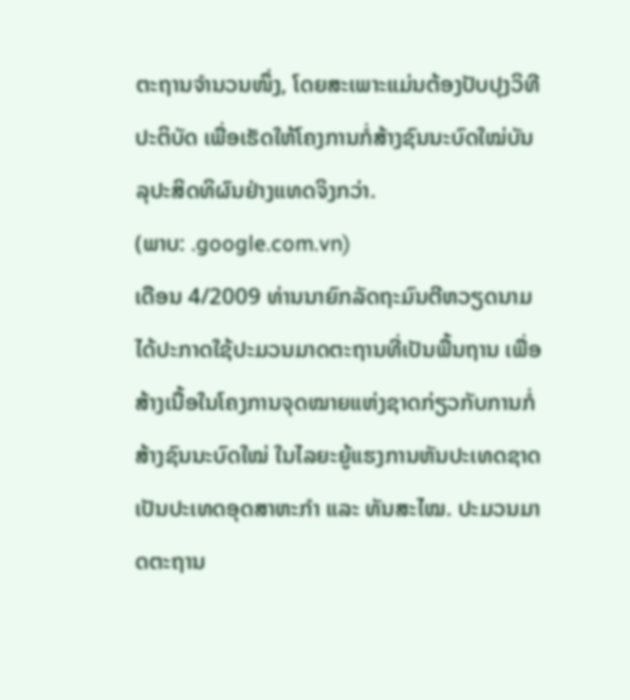ຕະຖານຈຳນວນໜຶ່ງ, ໂດຍສະເພາະແມ່ນຕ້ອງປັບປຸງວິທີປະຕິບັດ ເພື່ອເຮັດໃຫ້ໂຄງການກໍ່ສ້າງຊົນນະບົດໃໝ່ບັນລຸປະສິດທິຜົນຢ່າງແທດຈິງກວ່າ.
(ພາບ: .google.com.vn)
ເດືອນ 4/2009 ທ່ານນາຍົກລັດຖະມົນຕີຫວຽດນາມ ໄດ້ປະກາດໃຊ້ປະມວນມາດຕະຖານທີ່ເປັນພື້ນຖານ ເພື່ອສ້າງເນື້ອໃນໂຄງການຈຸດໝາຍແຫ່ງຊາດກ່ຽວກັບການກໍ່ສ້າງຊົນນະບົດໃໝ່ ໃນໄລຍະຍູ້ແຮງການຫັນປະເທດຊາດເປັນປະເທດອຸດສາຫະກຳ ແລະ ທັນສະໄໝ. ປະມວນມາດຕະຖານ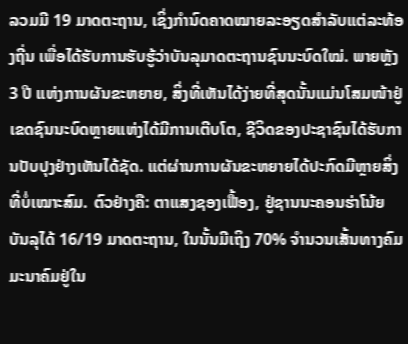ລວມມີ 19 ມາດຕະຖານ, ເຊິ່ງກຳນົດຄາດໝາຍລະອຽດສຳລັບແຕ່ລະທ້ອງຖີ່ນ ເພື່ອໄດ້ຮັບການຮັບຮູ້ວ່າບັນລຸມາດຕະຖານຊົນນະບົດໃໝ່. ພາຍຫຼັງ 3 ປີ ແຫ່ງການຜັນຂະຫຍາຍ, ສິ່ງທີ່ເຫັນໄດ້ງ່າຍທີ່ສຸດນັ້ນແມ່ນໂສມໜ້າຢູ່ເຂດຊົນນະບົດຫຼາຍແຫ່ງໄດ້ມີການເຕີບໂຕ, ຊີວິດຂອງປະຊາຊົນໄດ້ຮັບການປັບປຸງຢ່າງເຫັນໄດ້ຊັດ. ແຕ່ຜ່ານການຜັນຂະຫຍາຍໄດ້ປະກົດມີຫຼາຍສິ່ງທີ່ບໍ່ເໝາະສົມ. ຕົວຢ່າງຄື: ຕາແສງຊອງເຟື້ອງ, ຢູ່ຊານນະຄອນຮ່າໂນ້ຍ ບັນລຸໄດ້ 16/19 ມາດຕະຖານ, ໃນນັ້ນມີເຖິງ 70% ຈຳນວນເສັ້ນທາງຄົມມະນາຄົມຢູ່ໃນ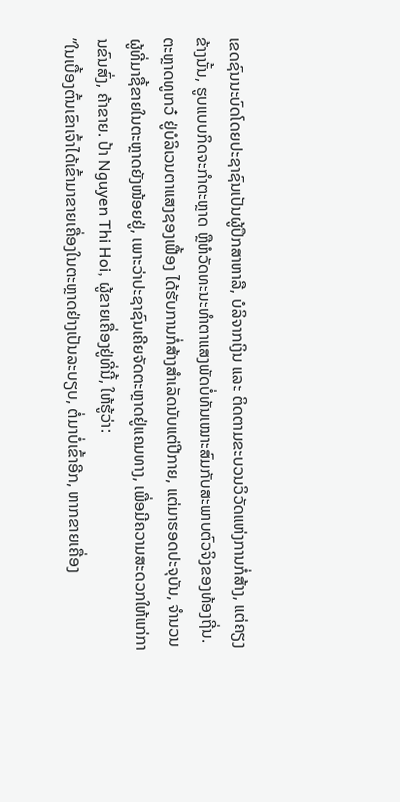ເຂດຊົນນະບົດໂດຍປະຊາຊົນເປັນຜູ້ປຶກສາຫາລື, ບໍລິຈາກເງິນ ແລະ ຕິດຕາມຂະບວນວິວັດແຫ່ງການກໍ່ສ້າງ, ແຕ່ຄຽງຂ້າງນັ້ນ, ຮູບແບບກິດຈະກຳຕະຫຼາດ ຫຼືຫໍວັດທະນະທຳຕາແສງພັດບໍ່ທັນເໝາະສົມກັບສະພາບຕົວຈິງຂອງທ້ອງຖີ່ນ. ຕະຫຼາດທູເກວ໋ ຢູ່ບໍລິເວນຕາແສງຊອງເຟື້ອງ ໄດ້ຮັບການກໍ່ສ້າງສຳເລັດນັບແຕ່ປີກາຍ, ແຕ່ມາຮອດປະຈຸບັນ, ຈຳນວນຜູ້ທີ່ມາຊື້ຂາຍໃນຕະຫຼາດຍັງໜ້ອຍຢູ່, ເພາະວ່າປະຊາຊົນເຄີຍຈັດຕະຫຼາດຢູ່ແຄມທາງ, ເພື່ອມີຄວາມສະດວກໃຫ້ແກ່ການຂົນສົ່ງ, ຄ້າຂາຍ. ປ້າ Nguyen Thi Hoi, ຜູ້ຂາຍເຄື່ອງຢູ່ທີ່ນີ້, ໃຫ້ຮູ້ວ່າ:
”ໃນເບື້ອງຕົ້ນເຂົາເຈົ້າໄດ້ເຂົ້າມາຂາຍເຄື່ອງໃນຕະຫຼາດຢ່າງເປັນລະບຽບ, ຕໍ່ມາບໍ່ເຂົ້າອີກ, ຫາກຂາຍເຄື່ອງ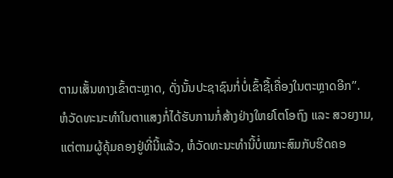ຕາມເສັ້ນທາງເຂົ້າຕະຫຼາດ, ດັ່ງນັ້ນປະຊາຊົນກໍ່ບໍ່ເຂົ້າຊື້ເຄື່ອງໃນຕະຫຼາດອີກ”.
ຫໍວັດທະນະທຳໃນຕາແສງກໍ່ໄດ້ຮັບການກໍ່ສ້າງຢ່າງໃຫຍ່ໂຕໂອຖົງ ແລະ ສວຍງາມ, ແຕ່ຕາມຜູ້ຄຸ້ມຄອງຢູ່ທີ່ນີ້ແລ້ວ, ຫໍວັດທະນະທຳນີ້ບໍ່ເໝາະສົມກັບຮີດຄອ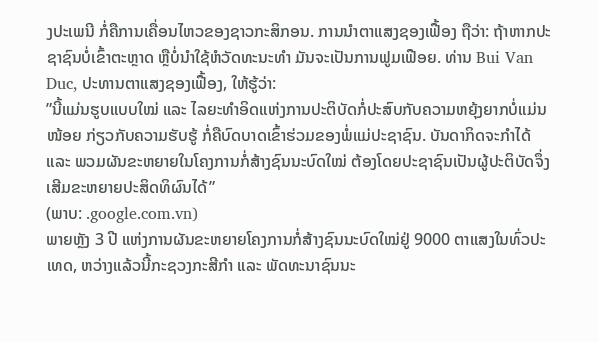ງປະເພນີ ກໍ່ຄືການເຄື່ອນໄຫວຂອງຊາວກະສິກອນ. ການນຳຕາແສງຊອງເຟື້ອງ ຖືວ່າ: ຖ້າຫາກປະຊາຊົນບໍ່ເຂົ້າຕະຫຼາດ ຫຼືບໍ່ນຳໃຊ້ຫໍວັດທະນະທຳ ມັນຈະເປັນການຟູມເຟືອຍ. ທ່ານ Bui Van Duc, ປະທານຕາແສງຊອງເຟື້ອງ, ໃຫ້ຮູ້ວ່າ:
”ນີ້ແມ່ນຮູບແບບໃໝ່ ແລະ ໄລຍະທຳອິດແຫ່ງການປະຕິບັດກໍ່ປະສົບກັບຄວາມຫຍຸ້ງຍາກບໍ່ແມ່ນໜ້ອຍ ກ່ຽວກັບຄວາມຮັບຮູ້ ກໍ່ຄືບົດບາດເຂົ້າຮ່ວມຂອງພໍ່ແມ່ປະຊາຊົນ. ບັນດາກິດຈະກຳໄດ້ ແລະ ພວມຜັນຂະຫຍາຍໃນໂຄງການກໍ່ສ້າງຊົນນະບົດໃໝ່ ຕ້ອງໂດຍປະຊາຊົນເປັນຜູ້ປະຕິບັດຈຶ່ງເສີມຂະຫຍາຍປະສິດທິຜົນໄດ້”
(ພາບ: .google.com.vn)
ພາຍຫຼັງ 3 ປີ ແຫ່ງການຜັນຂະຫຍາຍໂຄງການກໍ່ສ້າງຊົນນະບົດໃໝ່ຢູ່ 9000 ຕາແສງໃນທົ່ວປະເທດ, ຫວ່າງແລ້ວນີ້ກະຊວງກະສີກຳ ແລະ ພັດທະນາຊົນນະ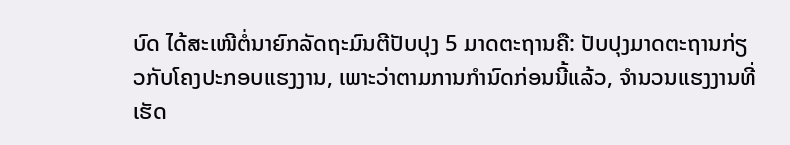ບົດ ໄດ້ສະເໜີຕໍ່ນາຍົກລັດຖະມົນຕີປັບປຸງ 5 ມາດຕະຖານຄື: ປັບປຸງມາດຕະຖານກ່ຽວກັບໂຄງປະກອບແຮງງານ, ເພາະວ່າຕາມການກຳນົດກ່ອນນີ້ແລ້ວ, ຈຳນວນແຮງງານທີ່ເຮັດ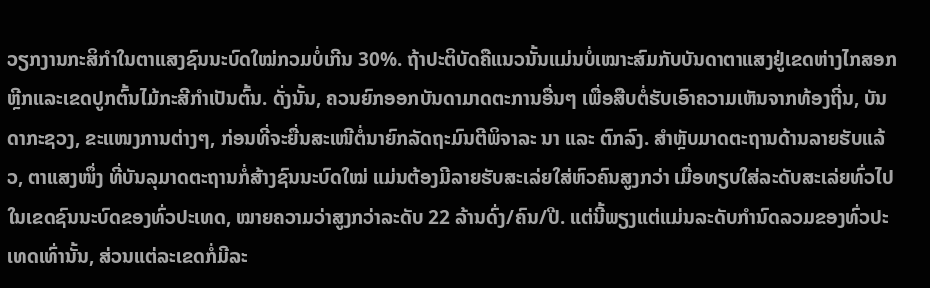ວຽກງານກະສິກຳໃນຕາແສງຊົນນະບົດໃໝ່ກວມບໍ່ເກີນ 30%. ຖ້າປະຕິບັດຄືແນວນັ້ນແມ່ນບໍ່ເໝາະສົມກັບບັນດາຕາແສງຢູ່ເຂດຫ່າງໄກສອກຫຼີກແລະເຂດປູກຕົ້ນໄມ້ກະສີກຳເປັນຕົ້ນ. ດັ່ງນັ້ນ, ຄວນຍົກອອກບັນດາມາດຕະການອື່ນໆ ເພື່ອສືບຕໍ່ຮັບເອົາຄວາມເຫັນຈາກທ້ອງຖີ່ນ, ບັນດາກະຊວງ, ຂະແໜງການຕ່າງໆ, ກ່ອນທີ່ຈະຍື່ນສະເໜີຕໍ່ນາຍົກລັດຖະມົນຕີພິຈາລະ ນາ ແລະ ຕົກລົງ. ສຳຫຼັບມາດຕະຖານດ້ານລາຍຮັບແລ້ວ, ຕາແສງໜຶ່ງ ທີ່ບັນລຸມາດຕະຖານກໍ່ສ້າງຊົນນະບົດໃໝ່ ແມ່ນຕ້ອງມີລາຍຮັບສະເລ່ຍໃສ່ຫົວຄົນສູງກວ່າ ເມື່ອທຽບໃສ່ລະດັບສະເລ່ຍທົ່ວໄປໃນເຂດຊົນນະບົດຂອງທົ່ວປະເທດ, ໝາຍຄວາມວ່າສູງກວ່າລະດັບ 22 ລ້ານດົ່ງ/ຄົນ/ປີ. ແຕ່ນີ້ພຽງແຕ່ແມ່ນລະດັບກຳນົດລວມຂອງທົ່ວປະເທດເທົ່ານັ້ນ, ສ່ວນແຕ່ລະເຂດກໍ່ມີລະ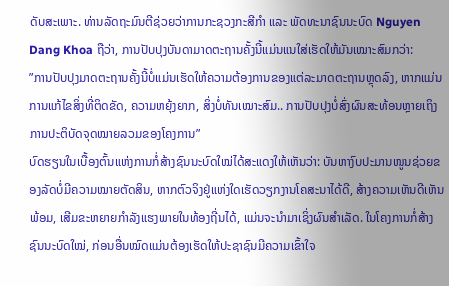ດັບສະເພາະ. ທ່ານລັດຖະມົນຕີຊ່ວຍວ່າການກະຊວງກະສີກຳ ແລະ ພັດທະນາຊົນນະບົດ Nguyen Dang Khoa ຖືວ່າ, ການປັບປຸງບັນດາມາດຕະຖານຄັ້ງນີ້ແມ່ນແນໃສ່ເຮັດໃຫ້ມັນເໝາະສົມກວ່າ:
”ການປັບປຸງມາດຕະຖານຄັ້ງນີ້ບໍ່ແມ່ນເຮັດໃຫ້ຄວາມຕ້ອງການຂອງແຕ່ລະມາດຕະຖານຫຼຸດລົງ, ຫາກແມ່ນການແກ້ໄຂສິ່ງທີ່ຕິດຂັດ, ຄວາມຫຍຸ້ງຍາກ, ສິ່ງບໍ່ທັນເໝາະສົມ.. ການປັບປຸງບໍ່ສົ່ງຜົນສະທ້ອນຫຼາຍເຖິງການປະຕິບັດຈຸດໝາຍລວມຂອງໂຄງການ”
ບົດຮຽນໃນເບື້ອງຕົ້ນແຫ່ງການກໍ່ສ້າງຊົນນະບົດໃໝ່ໄດ້ສະແດງໃຫ້ເຫັນວ່າ: ບັນຫາງົບປະມານໜູນຊ່ວຍຂອງລັດບໍ່ມີຄວາມໝາຍຕັດສິນ, ຫາກຕົວຈິງຢູ່ແຫ່ງໃດເຮັດວຽກງານໂຄສະນາໄດ້ດີ, ສ້າງຄວາມເຫັນດີເຫັນພ້ອມ, ເສີມຂະຫຍາຍກຳລັງແຮງພາຍໃນທ້ອງຖີ່ນໄດ້, ແມ່ນຈະນຳມາເຊິ່ງຜົນສຳເລັດ. ໃນໂຄງການກໍ່ສ້າງຊົນນະບົດໃໝ່, ກ່ອນອື່ນໝົດແມ່ນຕ້ອງເຮັດໃຫ້ປະຊາຊົນມີຄວາມເຂົ້າໃຈ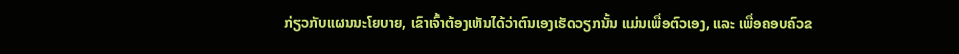ກ່ຽວກັບແຜນນະໂຍບາຍ, ເຂົາເຈົ້າຕ້ອງເຫັນໄດ້ວ່າຕົນເອງເຮັດວຽກນັ້ນ ແມ່ນເພື່ອຕົວເອງ, ແລະ ເພື່ອຄອບຄົວຂ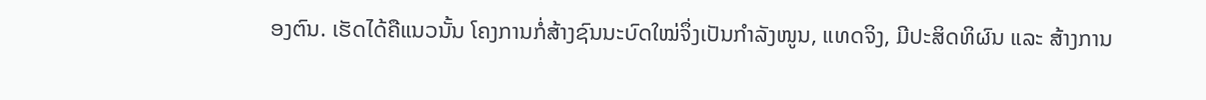ອງຕົນ. ເຮັດໄດ້ຄືແນວນັ້ນ ໂຄງການກໍ່ສ້າງຊົນນະບົດໃໝ່ຈຶ່ງເປັນກຳລັງໜູນ, ແທດຈິງ, ມີປະສິດທິຜົນ ແລະ ສ້າງການ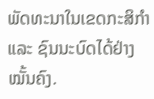ພັດທະນາໃນເຂດກະສິກຳ ແລະ ຊົນນະບົດໄດ້ຢ່າງໝັ້ນຄົງ.